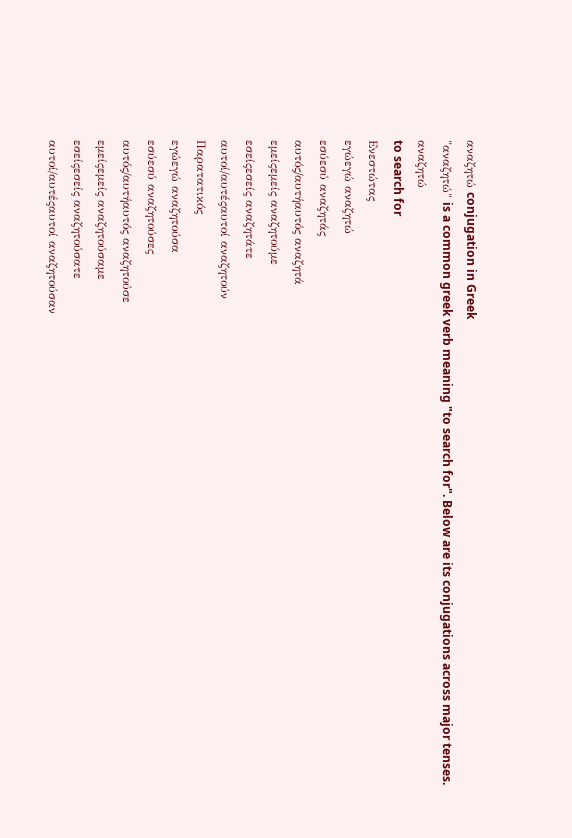αναζητώ conjugation in Greek
"αναζητώ" is a common greek verb meaning "to search for". Below are its conjugations across major tenses.
αναζητώ
to search for
Ενεστώτας
εγώεγώ αναζητώ
εσύεσύ αναζητάς
αυτός/αυτήαυτός αναζητά
εμείςεμείς αναζητούμε
εσείςεσείς αναζητάτε
αυτοί/αυτέςαυτοί αναζητούν
Παρατατικός
εγώεγώ αναζητούσα
εσύεσύ αναζητούσες
αυτός/αυτήαυτός αναζητούσε
εμείςεμείς αναζητούσαμε
εσείςεσείς αναζητούσατε
αυτοί/αυτέςαυτοί αναζητούσαν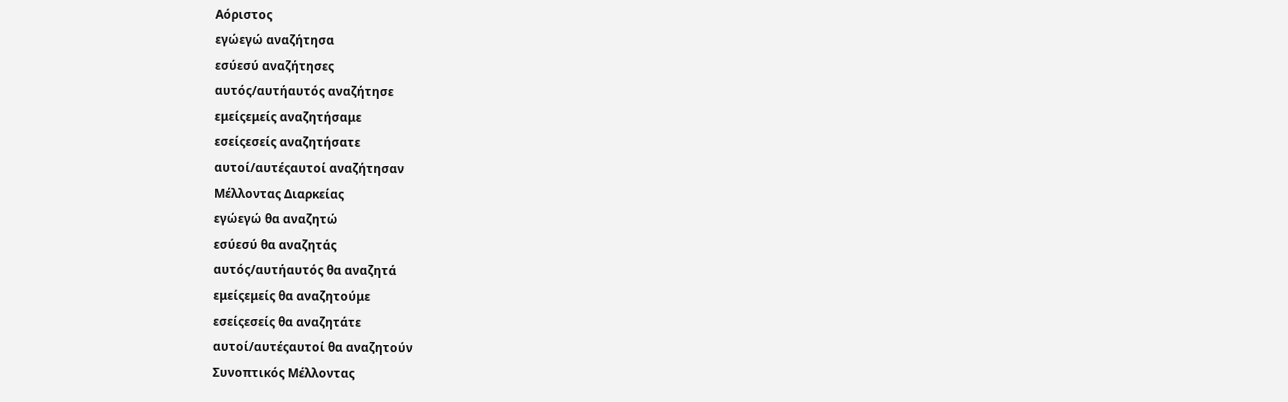Αόριστος
εγώεγώ αναζήτησα
εσύεσύ αναζήτησες
αυτός/αυτήαυτός αναζήτησε
εμείςεμείς αναζητήσαμε
εσείςεσείς αναζητήσατε
αυτοί/αυτέςαυτοί αναζήτησαν
Μέλλοντας Διαρκείας
εγώεγώ θα αναζητώ
εσύεσύ θα αναζητάς
αυτός/αυτήαυτός θα αναζητά
εμείςεμείς θα αναζητούμε
εσείςεσείς θα αναζητάτε
αυτοί/αυτέςαυτοί θα αναζητούν
Συνοπτικός Μέλλοντας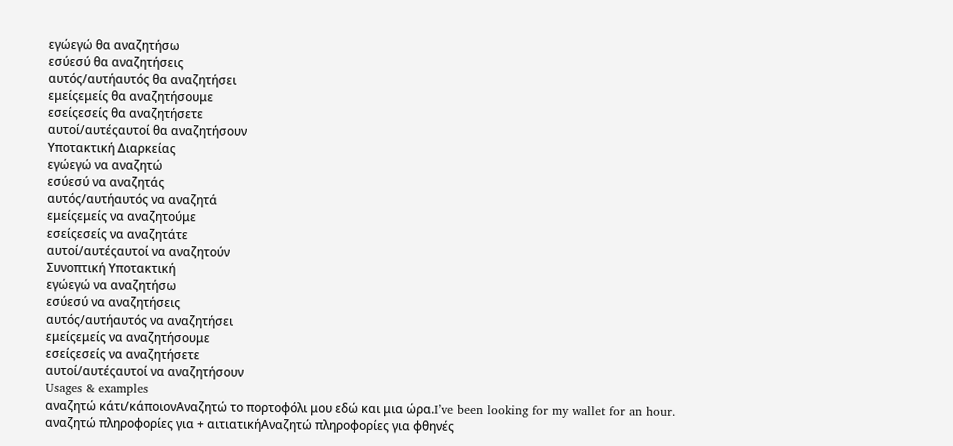εγώεγώ θα αναζητήσω
εσύεσύ θα αναζητήσεις
αυτός/αυτήαυτός θα αναζητήσει
εμείςεμείς θα αναζητήσουμε
εσείςεσείς θα αναζητήσετε
αυτοί/αυτέςαυτοί θα αναζητήσουν
Υποτακτική Διαρκείας
εγώεγώ να αναζητώ
εσύεσύ να αναζητάς
αυτός/αυτήαυτός να αναζητά
εμείςεμείς να αναζητούμε
εσείςεσείς να αναζητάτε
αυτοί/αυτέςαυτοί να αναζητούν
Συνοπτική Υποτακτική
εγώεγώ να αναζητήσω
εσύεσύ να αναζητήσεις
αυτός/αυτήαυτός να αναζητήσει
εμείςεμείς να αναζητήσουμε
εσείςεσείς να αναζητήσετε
αυτοί/αυτέςαυτοί να αναζητήσουν
Usages & examples
αναζητώ κάτι/κάποιονΑναζητώ το πορτοφόλι μου εδώ και μια ώρα.I’ve been looking for my wallet for an hour.
αναζητώ πληροφορίες για + αιτιατικήΑναζητώ πληροφορίες για φθηνές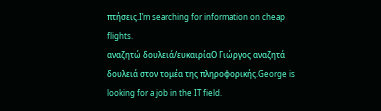πτήσεις.I’m searching for information on cheap flights.
αναζητώ δουλειά/ευκαιρίαΟ Γιώργος αναζητά δουλειά στον τομέα της πληροφορικής.George is looking for a job in the IT field.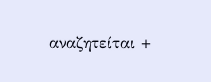αναζητείται +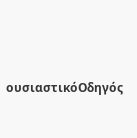ουσιαστικόΟδηγός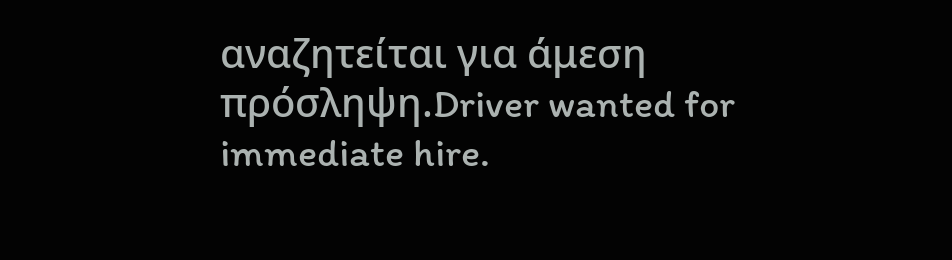αναζητείται για άμεση πρόσληψη.Driver wanted for immediate hire.